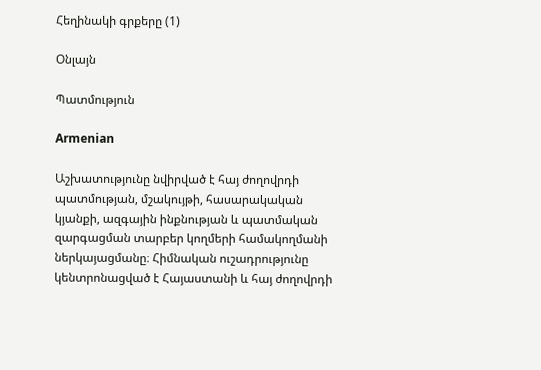Հեղինակի գրքերը (1)

Օնլայն

Պատմություն

Armenian

Աշխատությունը նվիրված է հայ ժողովրդի պատմության, մշակույթի, հասարակական կյանքի, ազգային ինքնության և պատմական զարգացման տարբեր կողմերի համակողմանի ներկայացմանը։ Հիմնական ուշադրությունը կենտրոնացված է Հայաստանի և հայ ժողովրդի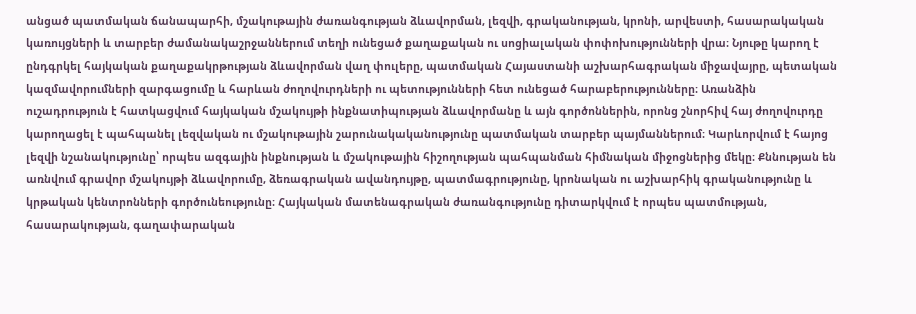անցած պատմական ճանապարհի, մշակութային ժառանգության ձևավորման, լեզվի, գրականության, կրոնի, արվեստի, հասարակական կառույցների և տարբեր ժամանակաշրջաններում տեղի ունեցած քաղաքական ու սոցիալական փոփոխությունների վրա։ Նյութը կարող է ընդգրկել հայկական քաղաքակրթության ձևավորման վաղ փուլերը, պատմական Հայաստանի աշխարհագրական միջավայրը, պետական կազմավորումների զարգացումը և հարևան ժողովուրդների ու պետությունների հետ ունեցած հարաբերությունները։ Առանձին ուշադրություն է հատկացվում հայկական մշակույթի ինքնատիպության ձևավորմանը և այն գործոններին, որոնց շնորհիվ հայ ժողովուրդը կարողացել է պահպանել լեզվական ու մշակութային շարունակականությունը պատմական տարբեր պայմաններում։ Կարևորվում է հայոց լեզվի նշանակությունը՝ որպես ազգային ինքնության և մշակութային հիշողության պահպանման հիմնական միջոցներից մեկը։ Քննության են առնվում գրավոր մշակույթի ձևավորումը, ձեռագրական ավանդույթը, պատմագրությունը, կրոնական ու աշխարհիկ գրականությունը և կրթական կենտրոնների գործունեությունը։ Հայկական մատենագրական ժառանգությունը դիտարկվում է որպես պատմության, հասարակության, գաղափարական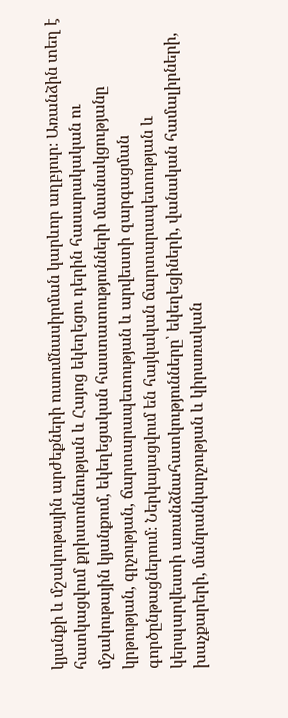կյանքի և մշակութային արժեքների ուսումնասիրման կարևոր աղբյուր։ Առանձին տեղ է հատկացվում քրիստոնեության և Հայոց եկեղեցու դերին հասարակական ու մշակութային կյանքում, եկեղեցական հաստատությունների մասնակցությանը կրթության, գրչության, ճարտարապետության և արվեստի զարգացման գործընթացներում։ Ներկայացվում են հայկական ճարտարապետության և կերպարվեստի առանձնահատկությունները՝ եկեղեցիների, վանական համալիրների, խաչքարերի, մանրանկարչության և կիրառական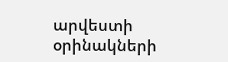արվեստի օրինակների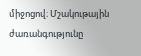միջոցով։ Մշակութային ժառանգությունը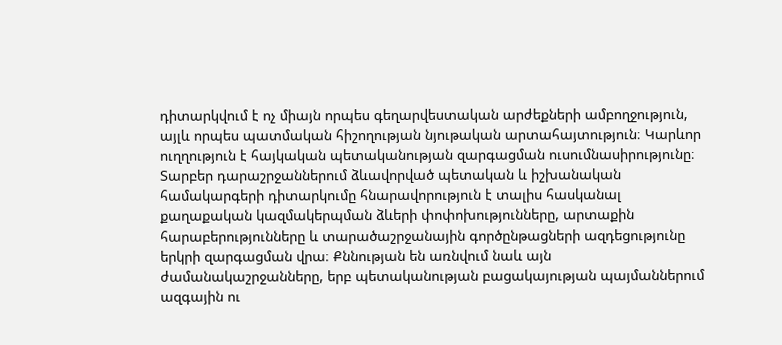դիտարկվում է ոչ միայն որպես գեղարվեստական արժեքների ամբողջություն, այլև որպես պատմական հիշողության նյութական արտահայտություն։ Կարևոր ուղղություն է հայկական պետականության զարգացման ուսումնասիրությունը։ Տարբեր դարաշրջաններում ձևավորված պետական և իշխանական համակարգերի դիտարկումը հնարավորություն է տալիս հասկանալ քաղաքական կազմակերպման ձևերի փոփոխությունները, արտաքին հարաբերությունները և տարածաշրջանային գործընթացների ազդեցությունը երկրի զարգացման վրա։ Քննության են առնվում նաև այն ժամանակաշրջանները, երբ պետականության բացակայության պայմաններում ազգային ու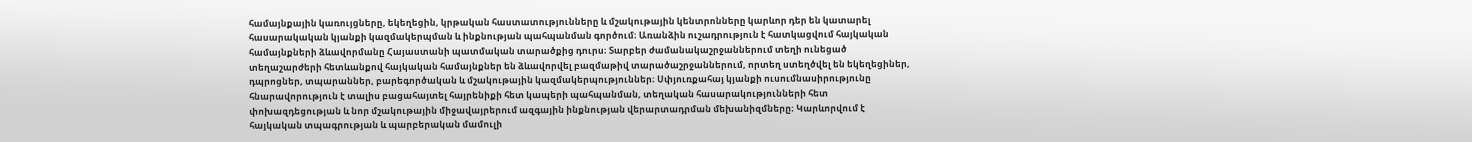համայնքային կառույցները, եկեղեցին, կրթական հաստատությունները և մշակութային կենտրոնները կարևոր դեր են կատարել հասարակական կյանքի կազմակերպման և ինքնության պահպանման գործում։ Առանձին ուշադրություն է հատկացվում հայկական համայնքների ձևավորմանը Հայաստանի պատմական տարածքից դուրս։ Տարբեր ժամանակաշրջաններում տեղի ունեցած տեղաշարժերի հետևանքով հայկական համայնքներ են ձևավորվել բազմաթիվ տարածաշրջաններում, որտեղ ստեղծվել են եկեղեցիներ, դպրոցներ, տպարաններ, բարեգործական և մշակութային կազմակերպություններ։ Սփյուռքահայ կյանքի ուսումնասիրությունը հնարավորություն է տալիս բացահայտել հայրենիքի հետ կապերի պահպանման, տեղական հասարակությունների հետ փոխազդեցության և նոր մշակութային միջավայրերում ազգային ինքնության վերարտադրման մեխանիզմները։ Կարևորվում է հայկական տպագրության և պարբերական մամուլի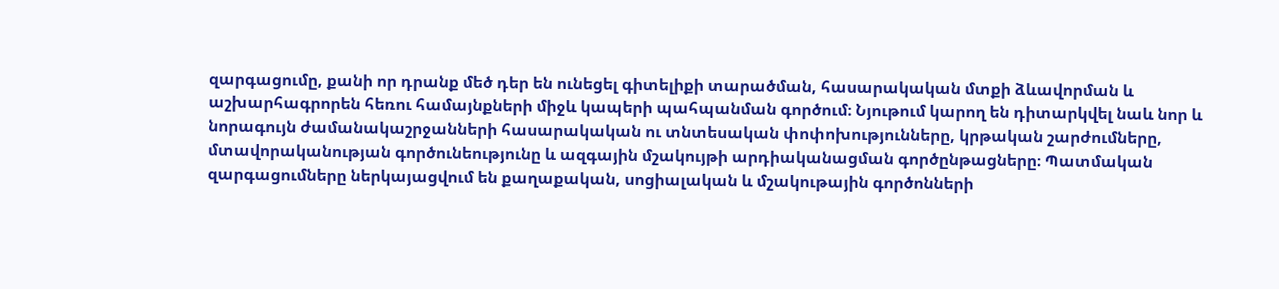զարգացումը, քանի որ դրանք մեծ դեր են ունեցել գիտելիքի տարածման, հասարակական մտքի ձևավորման և աշխարհագրորեն հեռու համայնքների միջև կապերի պահպանման գործում։ Նյութում կարող են դիտարկվել նաև նոր և նորագույն ժամանակաշրջանների հասարակական ու տնտեսական փոփոխությունները, կրթական շարժումները, մտավորականության գործունեությունը և ազգային մշակույթի արդիականացման գործընթացները։ Պատմական զարգացումները ներկայացվում են քաղաքական, սոցիալական և մշակութային գործոնների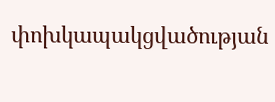փոխկապակցվածության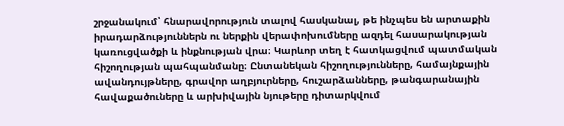շրջանակում՝ հնարավորություն տալով հասկանալ, թե ինչպես են արտաքին իրադարձություններն ու ներքին վերափոխումները ազդել հասարակության կառուցվածքի և ինքնության վրա։ Կարևոր տեղ է հատկացվում պատմական հիշողության պահպանմանը։ Ընտանեկան հիշողությունները, համայնքային ավանդույթները, գրավոր աղբյուրները, հուշարձանները, թանգարանային հավաքածուները և արխիվային նյութերը դիտարկվում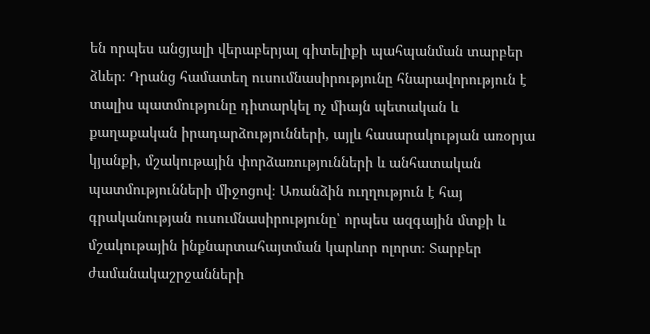են որպես անցյալի վերաբերյալ գիտելիքի պահպանման տարբեր ձևեր։ Դրանց համատեղ ուսումնասիրությունը հնարավորություն է տալիս պատմությունը դիտարկել ոչ միայն պետական և քաղաքական իրադարձությունների, այլև հասարակության առօրյա կյանքի, մշակութային փորձառությունների և անհատական պատմությունների միջոցով։ Առանձին ուղղություն է հայ գրականության ուսումնասիրությունը՝ որպես ազգային մտքի և մշակութային ինքնարտահայտման կարևոր ոլորտ։ Տարբեր ժամանակաշրջանների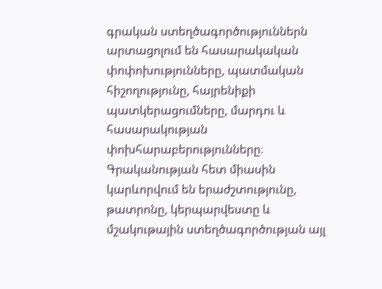գրական ստեղծագործություններն արտացոլում են հասարակական փոփոխությունները, պատմական հիշողությունը, հայրենիքի պատկերացումները, մարդու և հասարակության փոխհարաբերությունները։ Գրականության հետ միասին կարևորվում են երաժշտությունը, թատրոնը, կերպարվեստը և մշակութային ստեղծագործության այլ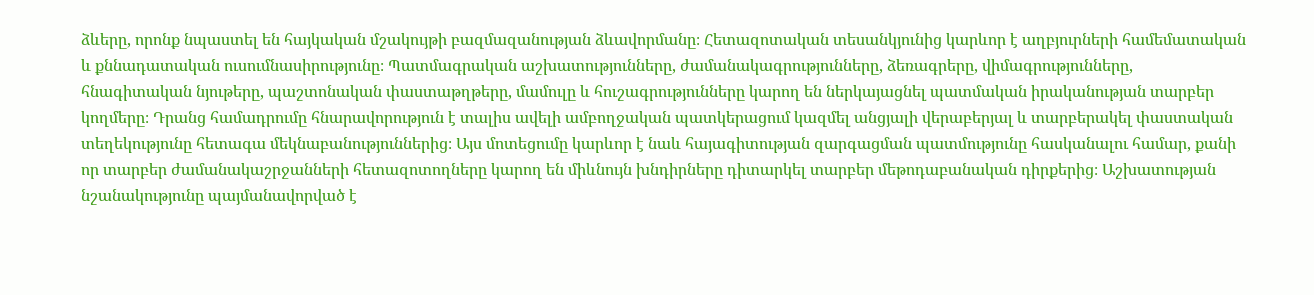ձևերը, որոնք նպաստել են հայկական մշակույթի բազմազանության ձևավորմանը։ Հետազոտական տեսանկյունից կարևոր է աղբյուրների համեմատական և քննադատական ուսումնասիրությունը։ Պատմագրական աշխատությունները, ժամանակագրությունները, ձեռագրերը, վիմագրությունները, հնագիտական նյութերը, պաշտոնական փաստաթղթերը, մամուլը և հուշագրությունները կարող են ներկայացնել պատմական իրականության տարբեր կողմերը։ Դրանց համադրումը հնարավորություն է տալիս ավելի ամբողջական պատկերացում կազմել անցյալի վերաբերյալ և տարբերակել փաստական տեղեկությունը հետագա մեկնաբանություններից։ Այս մոտեցումը կարևոր է նաև հայագիտության զարգացման պատմությունը հասկանալու համար, քանի որ տարբեր ժամանակաշրջանների հետազոտողները կարող են միևնույն խնդիրները դիտարկել տարբեր մեթոդաբանական դիրքերից։ Աշխատության նշանակությունը պայմանավորված է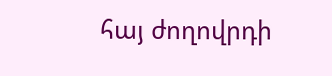հայ ժողովրդի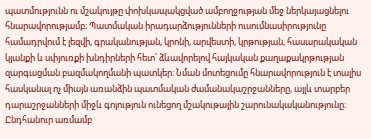պատմությունն ու մշակույթը փոխկապակցված ամբողջության մեջ ներկայացնելու հնարավորությամբ։ Պատմական իրադարձությունների ուսումնասիրությունը համադրվում է լեզվի, գրականության, կրոնի, արվեստի, կրթության, հասարակական կյանքի և սփյուռքի խնդիրների հետ՝ ձևավորելով հայկական քաղաքակրթության զարգացման բազմակողմանի պատկեր։ Նման մոտեցումը հնարավորություն է տալիս հասկանալ ոչ միայն առանձին պատմական ժամանակաշրջանները, այլև տարբեր դարաշրջանների միջև գոյություն ունեցող մշակութային շարունակականությունը։ Ընդհանուր առմամբ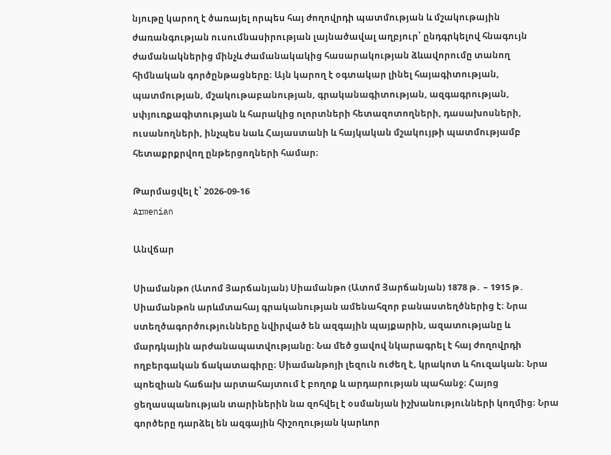նյութը կարող է ծառայել որպես հայ ժողովրդի պատմության և մշակութային ժառանգության ուսումնասիրության լայնածավալ աղբյուր՝ ընդգրկելով հնագույն ժամանակներից մինչև ժամանակակից հասարակության ձևավորումը տանող հիմնական գործընթացները։ Այն կարող է օգտակար լինել հայագիտության, պատմության, մշակութաբանության, գրականագիտության, ազգագրության, սփյուռքագիտության և հարակից ոլորտների հետազոտողների, դասախոսների, ուսանողների, ինչպես նաև Հայաստանի և հայկական մշակույթի պատմությամբ հետաքրքրվող ընթերցողների համար։

Թարմացվել է՝ 2026-09-16
Armenian

Անվճար

Սիամանթո (Ատոմ Յարճանյան) Սիամանթո (Ատոմ Յարճանյան) 1878 թ․ – 1915 թ․ Սիամանթոն արևմտահայ գրականության ամենահզոր բանաստեղծներից է։ Նրա ստեղծագործությունները նվիրված են ազգային պայքարին, ազատությանը և մարդկային արժանապատվությանը։ Նա մեծ ցավով նկարագրել է հայ ժողովրդի ողբերգական ճակատագիրը։ Սիամանթոյի լեզուն ուժեղ է, կրակոտ և հուզական։ Նրա պոեզիան հաճախ արտահայտում է բողոք և արդարության պահանջ։ Հայոց ցեղասպանության տարիներին նա զոհվել է օսմանյան իշխանությունների կողմից։ Նրա գործերը դարձել են ազգային հիշողության կարևոր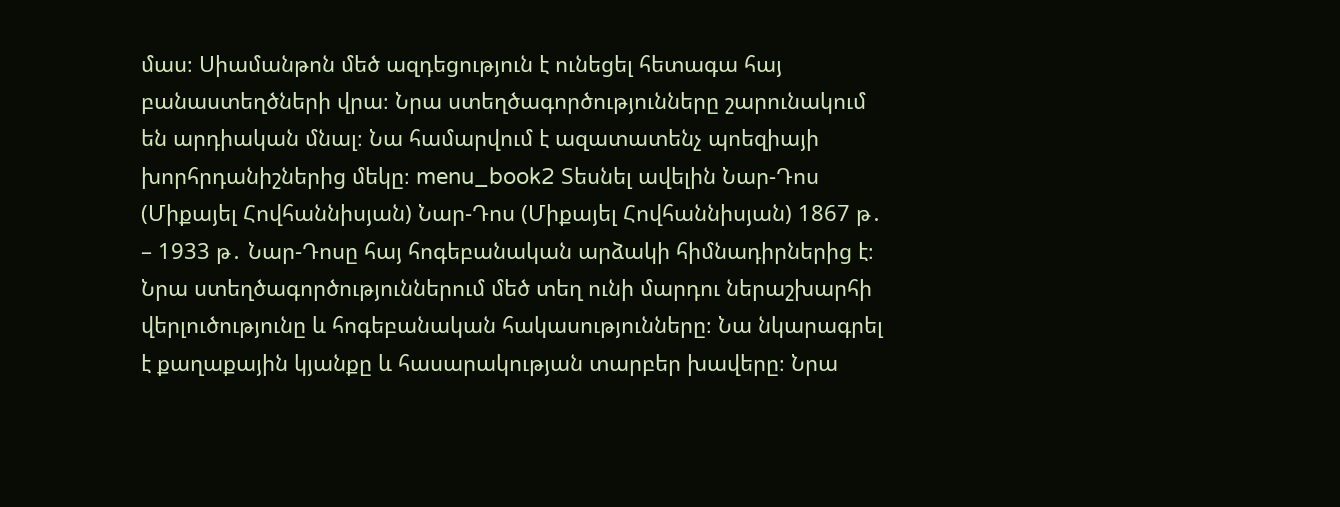մաս։ Սիամանթոն մեծ ազդեցություն է ունեցել հետագա հայ բանաստեղծների վրա։ Նրա ստեղծագործությունները շարունակում են արդիական մնալ։ Նա համարվում է ազատատենչ պոեզիայի խորհրդանիշներից մեկը։ menu_book2 Տեսնել ավելին Նար-Դոս (Միքայել Հովհաննիսյան) Նար-Դոս (Միքայել Հովհաննիսյան) 1867 թ․ – 1933 թ․ Նար-Դոսը հայ հոգեբանական արձակի հիմնադիրներից է։ Նրա ստեղծագործություններում մեծ տեղ ունի մարդու ներաշխարհի վերլուծությունը և հոգեբանական հակասությունները։ Նա նկարագրել է քաղաքային կյանքը և հասարակության տարբեր խավերը։ Նրա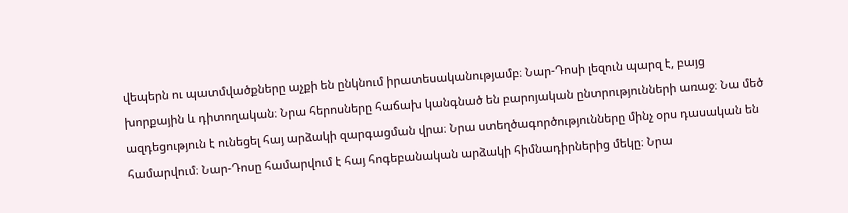վեպերն ու պատմվածքները աչքի են ընկնում իրատեսականությամբ։ Նար-Դոսի լեզուն պարզ է, բայց խորքային և դիտողական։ Նրա հերոսները հաճախ կանգնած են բարոյական ընտրությունների առաջ։ Նա մեծ ազդեցություն է ունեցել հայ արձակի զարգացման վրա։ Նրա ստեղծագործությունները մինչ օրս դասական են համարվում։ Նար-Դոսը համարվում է հայ հոգեբանական արձակի հիմնադիրներից մեկը։ Նրա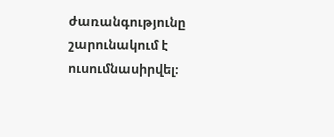ժառանգությունը շարունակում է ուսումնասիրվել։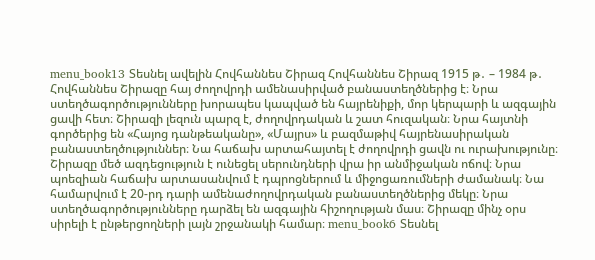menu_book13 Տեսնել ավելին Հովհաննես Շիրազ Հովհաննես Շիրազ 1915 թ․ – 1984 թ․ Հովհաննես Շիրազը հայ ժողովրդի ամենասիրված բանաստեղծներից է։ Նրա ստեղծագործությունները խորապես կապված են հայրենիքի, մոր կերպարի և ազգային ցավի հետ։ Շիրազի լեզուն պարզ է, ժողովրդական և շատ հուզական։ Նրա հայտնի գործերից են «Հայոց դանթեականը», «Մայրս» և բազմաթիվ հայրենասիրական բանաստեղծություններ։ Նա հաճախ արտահայտել է ժողովրդի ցավն ու ուրախությունը։ Շիրազը մեծ ազդեցություն է ունեցել սերունդների վրա իր անմիջական ոճով։ Նրա պոեզիան հաճախ արտասանվում է դպրոցներում և միջոցառումների ժամանակ։ Նա համարվում է 20-րդ դարի ամենաժողովրդական բանաստեղծներից մեկը։ Նրա ստեղծագործությունները դարձել են ազգային հիշողության մաս։ Շիրազը մինչ օրս սիրելի է ընթերցողների լայն շրջանակի համար։ menu_book6 Տեսնել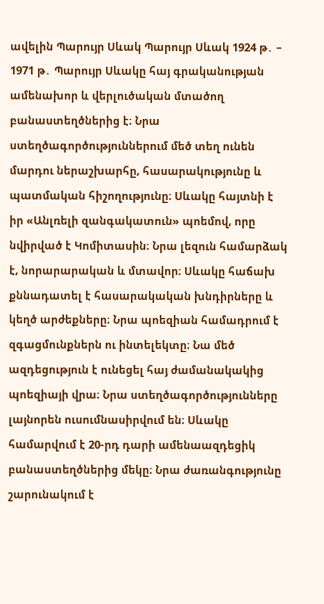ավելին Պարույր Սևակ Պարույր Սևակ 1924 թ․ – 1971 թ․ Պարույր Սևակը հայ գրականության ամենախոր և վերլուծական մտածող բանաստեղծներից է։ Նրա ստեղծագործություններում մեծ տեղ ունեն մարդու ներաշխարհը, հասարակությունը և պատմական հիշողությունը։ Սևակը հայտնի է իր «Անլռելի զանգակատուն» պոեմով, որը նվիրված է Կոմիտասին։ Նրա լեզուն համարձակ է, նորարարական և մտավոր։ Սևակը հաճախ քննադատել է հասարակական խնդիրները և կեղծ արժեքները։ Նրա պոեզիան համադրում է զգացմունքներն ու ինտելեկտը։ Նա մեծ ազդեցություն է ունեցել հայ ժամանակակից պոեզիայի վրա։ Նրա ստեղծագործությունները լայնորեն ուսումնասիրվում են։ Սևակը համարվում է 20-րդ դարի ամենաազդեցիկ բանաստեղծներից մեկը։ Նրա ժառանգությունը շարունակում է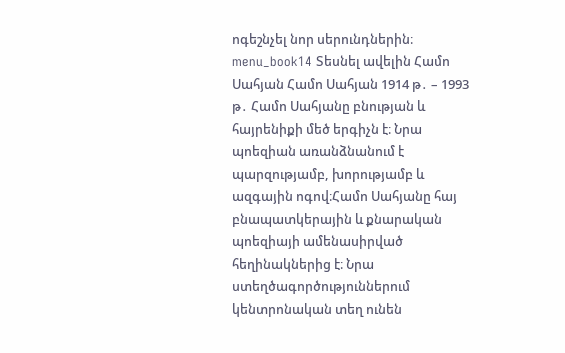ոգեշնչել նոր սերունդներին։ menu_book14 Տեսնել ավելին Համո Սահյան Համո Սահյան 1914 թ․ – 1993 թ․ Համո Սահյանը բնության և հայրենիքի մեծ երգիչն է։ Նրա պոեզիան առանձնանում է պարզությամբ, խորությամբ և ազգային ոգով։Համո Սահյանը հայ բնապատկերային և քնարական պոեզիայի ամենասիրված հեղինակներից է։ Նրա ստեղծագործություններում կենտրոնական տեղ ունեն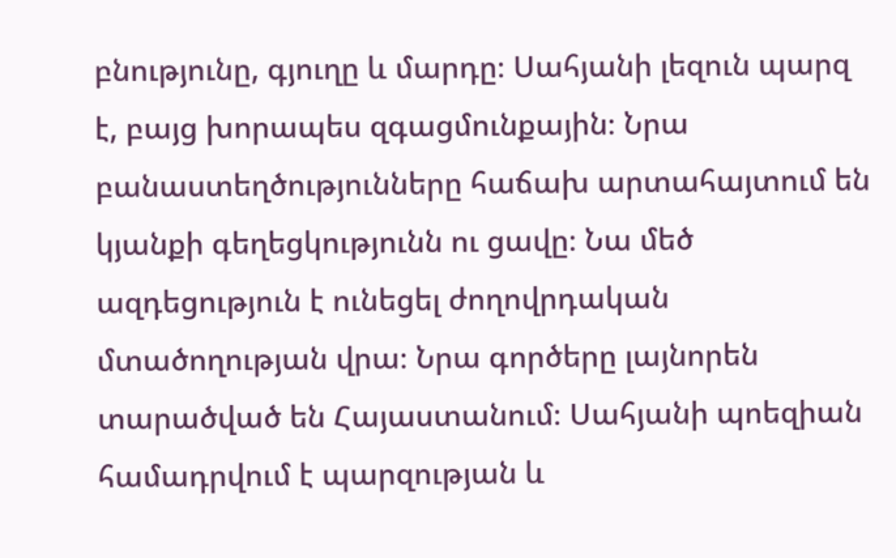բնությունը, գյուղը և մարդը։ Սահյանի լեզուն պարզ է, բայց խորապես զգացմունքային։ Նրա բանաստեղծությունները հաճախ արտահայտում են կյանքի գեղեցկությունն ու ցավը։ Նա մեծ ազդեցություն է ունեցել ժողովրդական մտածողության վրա։ Նրա գործերը լայնորեն տարածված են Հայաստանում։ Սահյանի պոեզիան համադրվում է պարզության և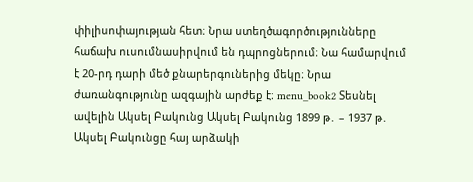փիլիսոփայության հետ։ Նրա ստեղծագործությունները հաճախ ուսումնասիրվում են դպրոցներում։ Նա համարվում է 20-րդ դարի մեծ քնարերգուներից մեկը։ Նրա ժառանգությունը ազգային արժեք է։ menu_book2 Տեսնել ավելին Ակսել Բակունց Ակսել Բակունց 1899 թ․ – 1937 թ․ Ակսել Բակունցը հայ արձակի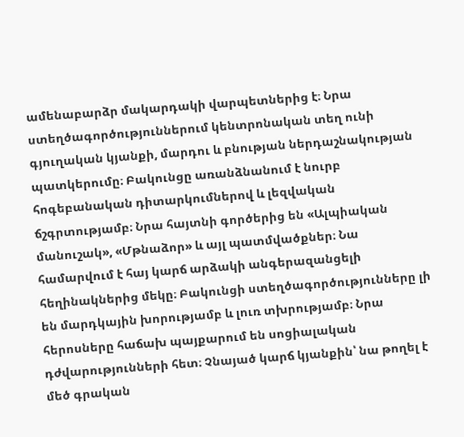ամենաբարձր մակարդակի վարպետներից է։ Նրա ստեղծագործություններում կենտրոնական տեղ ունի գյուղական կյանքի, մարդու և բնության ներդաշնակության պատկերումը։ Բակունցը առանձնանում է նուրբ հոգեբանական դիտարկումներով և լեզվական ճշգրտությամբ։ Նրա հայտնի գործերից են «Ալպիական մանուշակ», «Մթնաձոր» և այլ պատմվածքներ։ Նա համարվում է հայ կարճ արձակի անգերազանցելի հեղինակներից մեկը։ Բակունցի ստեղծագործությունները լի են մարդկային խորությամբ և լուռ տխրությամբ։ Նրա հերոսները հաճախ պայքարում են սոցիալական դժվարությունների հետ։ Չնայած կարճ կյանքին՝ նա թողել է մեծ գրական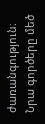ժառանգություն։ Նրա գործերը մեծ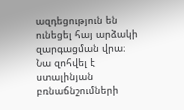ազդեցություն են ունեցել հայ արձակի զարգացման վրա։ Նա զոհվել է ստալինյան բռնաճնշումների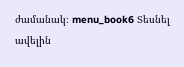ժամանակ։ menu_book6 Տեսնել ավելին